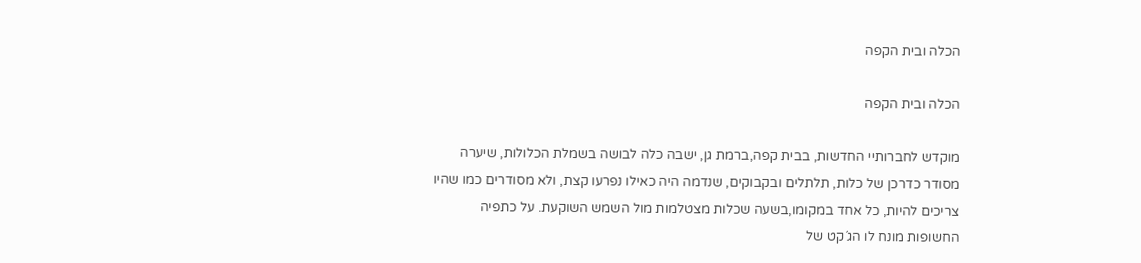הכלה ובית הקפה

הכלה ובית הקפה

מוקדש לחברותיי החדשות, בבית קפה,ברמת גן, ישבה כלה לבושה בשמלת הכלולות, שיערה מסודר כדרכן של כלות, תלתלים ובקבוקים, שנדמה היה כאילו נפרעו קצת, ולא מסודרים כמו שהיו צריכים להיות, כל אחד במקומו,בשעה שכלות מצטלמות מול השמש השוקעת. על כתפיה החשופות מונח לו הג´קט של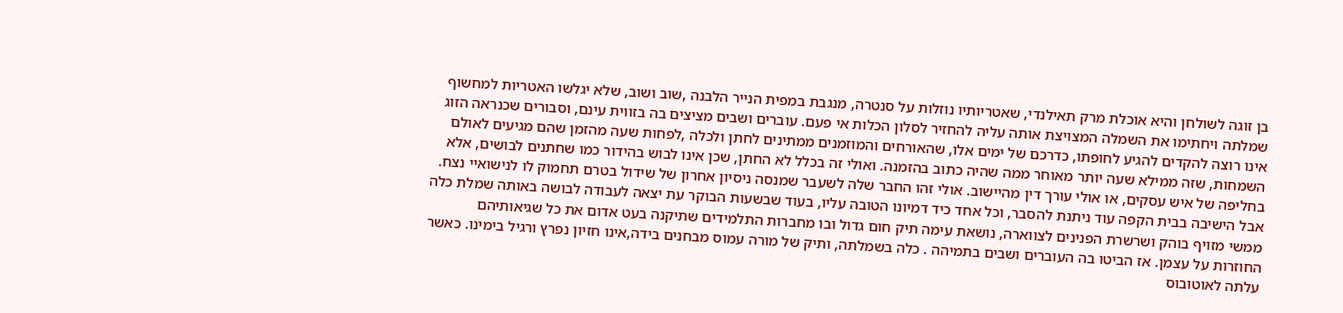בן זוגה לשולחן והיא אוכלת מרק תאילנדי, שאטריותיו נוזלות על סנטרה, מנגבת במפית הנייר הלבנה ,שוב ושוב, שלא יגלשו האטריות למחשוף שמלתה ויחתימו את השמלה המצויצת אותה עליה להחזיר לסלון הכלות אי פעם. עוברים ושבים מציצים בה בזווית עינם, וסבורים שכנראה הזוג אינו רוצה להקדים להגיע לחופתו, כדרכם של ימים אלו, שהאורחים והמוזמנים ממתינים לחתן ולכלה ,לפחות שעה מהזמן שהם מגיעים לאולם השמחות, שזה ממילא שעה יותר מאוחר ממה שהיה כתוב בהזמנה. ואולי זה בכלל לא החתן, שכן אינו לבוש בהידור כמו שחתנים לבושים, אלא בחליפה של איש עסקים, או אולי עורך דין מהיישוב. אולי זהו החבר שלה לשעבר שמנסה ניסיון אחרון של שידול בטרם תחמוק לו לנישואיי נצח. אבל הישיבה בבית הקפה עוד ניתנת להסבר, וכל אחד כיד דמיונו הטובה עליו, בעוד שבשעות הבוקר עת יצאה לעבודה לבושה באותה שמלת כלה ממשי מזויף בוהק ושרשרת הפנינים לצווארה, נושאת עימה תיק חום גדול ובו מחברות התלמידים שתיקנה בעט אדום את כל שגיאותיהם החוזרות על עצמן. אז הביטו בה העוברים ושבים בתמיהה . כלה בשמלתה, ותיק של מורה עמוס מבחנים בידה,אינו חזיון נפרץ ורגיל בימינו. כאשר עלתה לאוטובוס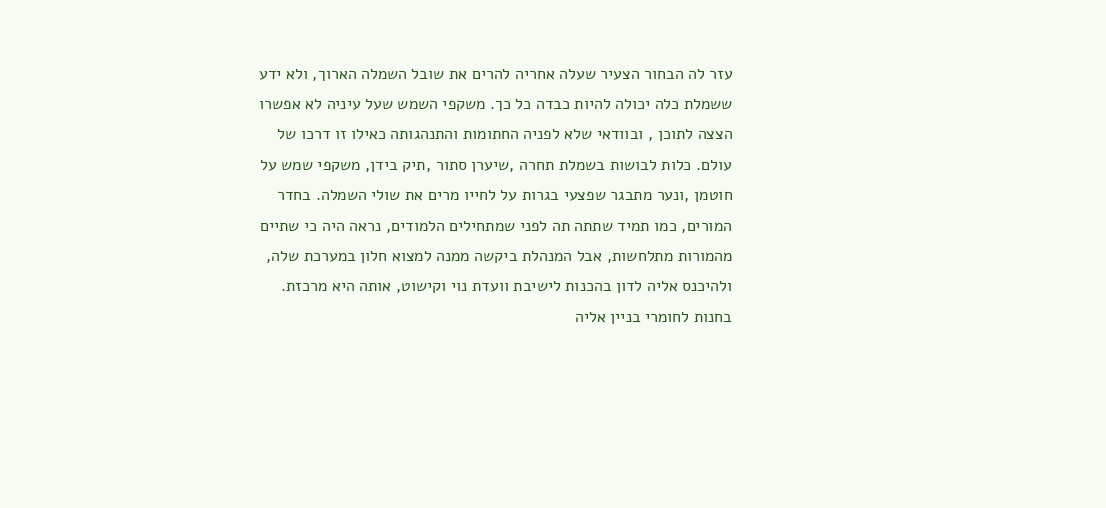עזר לה הבחור הצעיר שעלה אחריה להרים את שובל השמלה הארוך, ולא ידע ששמלת כלה יכולה להיות כבדה כל כך. משקפי השמש שעל עיניה לא אפשרו הצצה לתוכן , ובוודאי שלא לפניה החתומות והתנהגותה כאילו זו דרכו של עולם. כלות לבושות בשמלת תחרה ,שיערן סתור ,תיק בידן, משקפי שמש על חוטמן ,ונער מתבגר שפצעי בגרות על לחייו מרים את שולי השמלה. בחדר המורים, כמו תמיד שתתה תה לפני שמתחילים הלמודים, נראה היה כי שתיים מהמורות מתלחשות, אבל המנהלת ביקשה ממנה למצוא חלון במערכת שלה, ולהיכנס אליה לדון בהכנות לישיבת וועדת נוי וקישוט, אותה היא מרכזת. בחנות לחומרי בניין אליה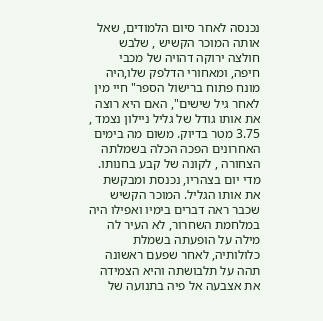נכנסה לאחר סיום הלמודים, שאל אותה המוכר הקשיש , שלבש חולצה ירוקה דהויה של מכבי חיפה, ומאחורי הדלפק שלו,היה מונח פתוח ברישול הספר" חיי מין לאחר גיל שישים", האם היא רוצה את אותו גודל של גליל ניילון נצמד , 3.75 מטר בדיוק. משום מה בימים האחרונים הפכה הכלה בשמלתה הצחורה , לקונה של קבע בחנותו. מדי יום בצהריו, נכנסת ומבקשת את אותו הגליל. המוכר הקשיש שכבר ראה דברים בימיו ואפילו היה במלחמת השחרור, לא העיר לה מילה על הופעתה בשמלת כלולותיה, לאחר שפעם ראשונה תהה על תלבושתה והיא הצמידה את אצבעה אל פיה בתנועה של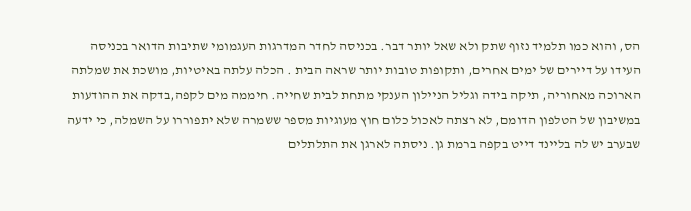הס, והוא כמו תלמיד נזוף שתק ולא שאל יותר דבר. בכניסה לחדר המדרגות העגמומי שתיבות הדואר בכניסה העידו על דיירים של ימים אחרים, ותקופות טובות יותר שראה הבית . הכלה עלתה באיטיות, מושכת את שמלתה הארוכה מאחוריה, תיקה בידה וגליל הניילון הענקי מתחת לבית שחייה. חיממה מים לקפה,בדקה את ההודעות במשיבון של הטלפון הדומם, לא רצתה לאכול כלום חוץ מעוגיות מספר ששמרה שלא יתפוררו על השמלה, כי ידעה שבערב יש לה בליינד דייט בקפה ברמת גן. ניסתה לארגן את התלתלים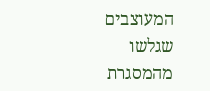המעוצבים שגלשו מהמסגרת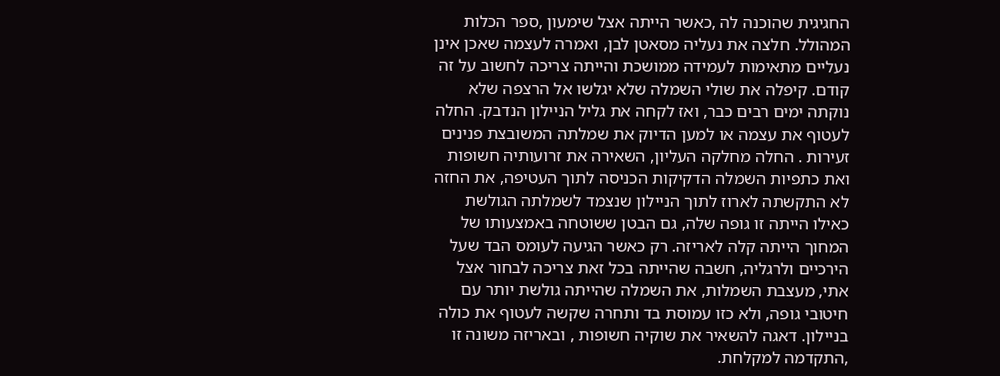החגיגית שהוכנה לה ,כאשר הייתה אצל שימעון ,ספר הכלות המהולל. חלצה את נעליה מסאטן לבן, ואמרה לעצמה שאכן אינן נעליים מתאימות לעמידה ממושכת והייתה צריכה לחשוב על זה קודם. קיפלה את שולי השמלה שלא יגלשו אל הרצפה שלא נוקתה ימים רבים כבר, ואז לקחה את גליל הניילון הנדבק. החלה לעטוף את עצמה או למען הדיוק את שמלתה המשובצת פנינים זעירות . החלה מחלקה העליון, השאירה את זרועותיה חשופות ואת כתפיות השמלה הדקיקות הכניסה לתוך העטיפה, את החזה לא התקשתה לארוז לתוך הניילון שנצמד לשמלתה הגולשת כאילו הייתה זו גופה שלה, גם הבטן ששוטחה באמצעותו של המחוך הייתה קלה לאריזה. רק כאשר הגיעה לעומס הבד שעל הירכיים ולרגליה, חשבה שהייתה בכל זאת צריכה לבחור אצל אתי, מעצבת השמלות, את השמלה שהייתה גולשת יותר עם חיטובי גופה, ולא כזו עמוסת בד ותחרה שקשה לעטוף את כולה בניילון. דאגה להשאיר את שוקיה חשופות , ובאריזה משונה זו ,התקדמה למקלחת.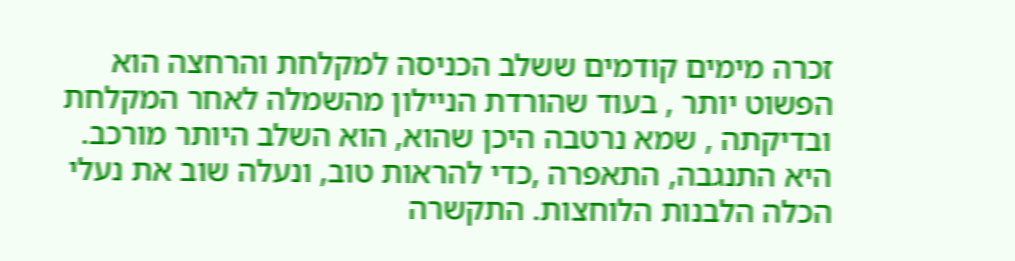זכרה מימים קודמים ששלב הכניסה למקלחת והרחצה הוא הפשוט יותר , בעוד שהורדת הניילון מהשמלה לאחר המקלחת ובדיקתה , שמא נרטבה היכן שהוא, הוא השלב היותר מורכב. היא התנגבה, התאפרה ,כדי להראות טוב, ונעלה שוב את נעלי הכלה הלבנות הלוחצות. התקשרה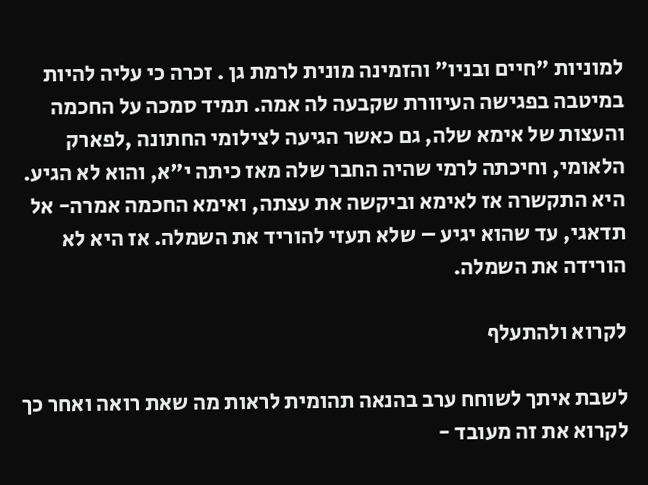למוניות "חיים ובניו" והזמינה מונית לרמת גן . זכרה כי עליה להיות במיטבה בפגישה העיוורת שקבעה לה אמה. תמיד סמכה על החכמה והעצות של אימא שלה, גם כאשר הגיעה לצילומי החתונה ,לפארק הלאומי, וחיכתה לרמי שהיה החבר שלה מאז כיתה י"א, והוא לא הגיע. היא התקשרה אז לאימא וביקשה את עצתה, ואימא החכמה אמרה- אל תדאגי, עד שהוא יגיע – שלא תעזי להוריד את השמלה. אז היא לא הורידה את השמלה.

לקרוא ולהתעלף

לשבת איתך לשוחח ערב בהנאה תהומית לראות מה שאת רואה ואחר כך לקרוא את זה מעובד -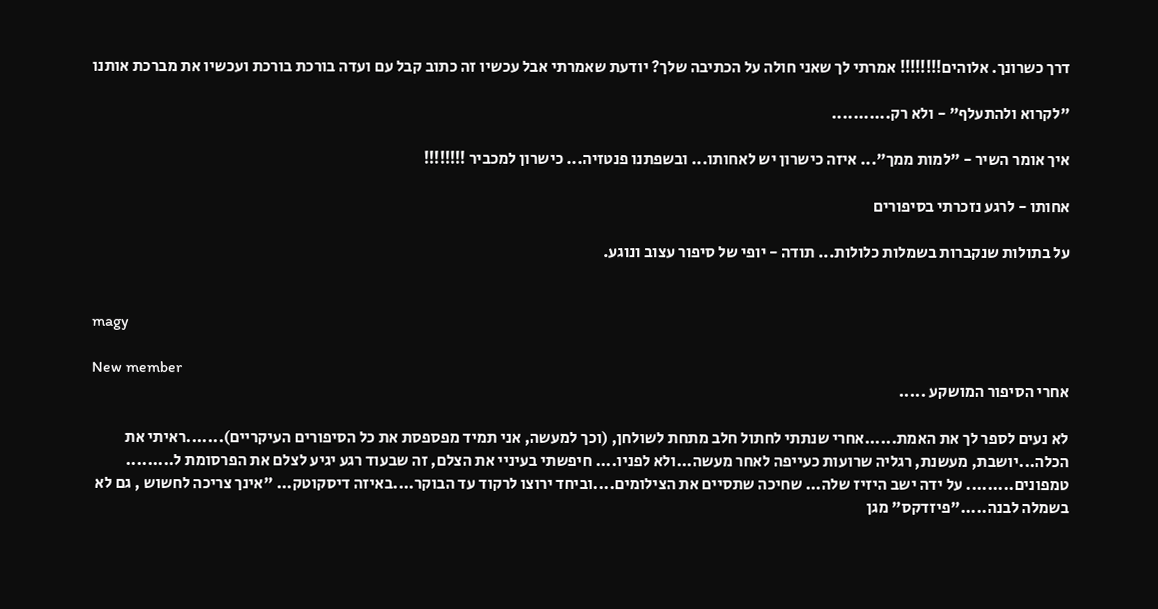דרך כשרונך. אלוהים!!!!!!!! אמרתי לך שאני חולה על הכתיבה שלך? יודעת שאמרתי אבל עכשיו זה כתוב קבל עם ועדה בורכת בורכת ועכשיו את מברכת אותנו

"לקרוא ולהתעלף" - ולא רק...........

איך אומר השיר - "למות ממך"... איזה כישרון יש לאחותו... ובשפתנו פנטזיה... כישרון למכביר !!!!!!!!

אחותו - לרגע נזכרתי בסיפורים

על בתולות שנקברות בשמלות כלולות... תודה - יופי של סיפור עצוב ונוגע.


magy

New member
אחרי הסיפור המושקע .....

לא נעים לספר לך את האמת......אחרי שנתתי לחתול חלב מתחת לשולחן, (וכך למעשה, אני תמיד מפספסת את כל הסיפורים העיקריים).......ראיתי את הכלה...יושבת, מעשנת, רגליה שרועות כעייפה לאחר מעשה...ולא לפניו.... חיפשתי בעיניי את הצלם, זה שבעוד רגע יגיע לצלם את הפרסומת ל......... טמפונים......... על ידה ישב היזיז שלה... שחיכה שתסיים את הצילומים....וביחד ירוצו לרקוד עד הבוקר....באיזה דיסקוטק... "אינך צריכה לחשוש , גם לא בשמלה לבנה....."פיזדקס" מגן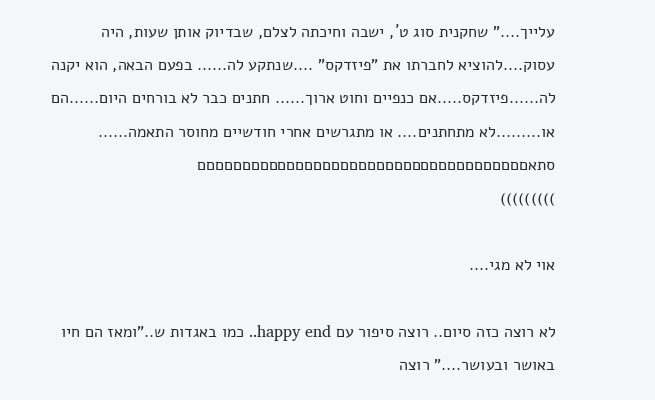עלייך...." שחקנית סוג ט´, ישבה וחיכתה לצלם, שבדיוק אותן שעות, היה עסוק....להוציא לחברתו את "פיזדקס" ....שנתקע לה...... בפעם הבאה, הוא יקנה לה......פיזדקס.....אם כנפיים וחוט ארוך...... חתנים כבר לא בורחים היום......הם או.........לא מתחתנים.... או מתגרשים אחרי חודשיים מחוסר התאמה...... סתאםםםםםםםםםםםםםםםםםםםםםםםםםםםםםםםםםםםםם
)))))))))

אוי לא מגי....

לא רוצה כזה סיום.. רוצה סיפור עם happy end.. כמו באגדות ש.."ומאז הם חיו באושר ובעושר...." רוצה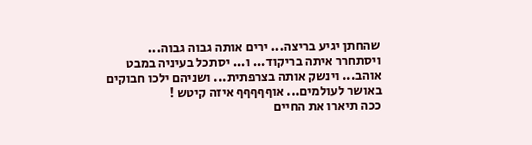שהחתן יגיע בריצה... ירים אותה גבוה גבוה... ויסתחרר איתה בריקוד... ו... יסתכל בעיניה במבט אוהב... וינשק אותה בצרפתית... ושניהם ילכו חבוקים באושר לעולמים... אוףףףףף איזה קיטש !
ככה תיארו את החיים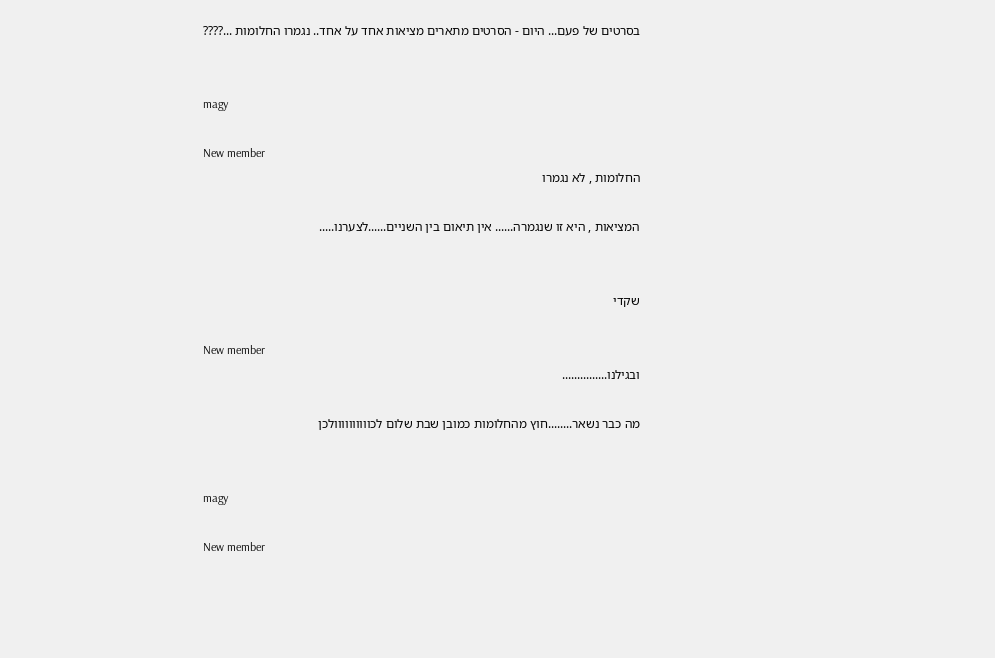בסרטים של פעם... היום - הסרטים מתארים מציאות אחד על אחד.. נגמרו החלומות ...????


magy

New member
החלומות , לא נגמרו

המציאות , היא זו שנגמרה...... אין תיאום בין השניים......לצערנו.....


שקדי

New member
ובגילנו...............

מה כבר נשאר........חוץ מהחלומות כמובן שבת שלום לכוווווווווולכן


magy

New member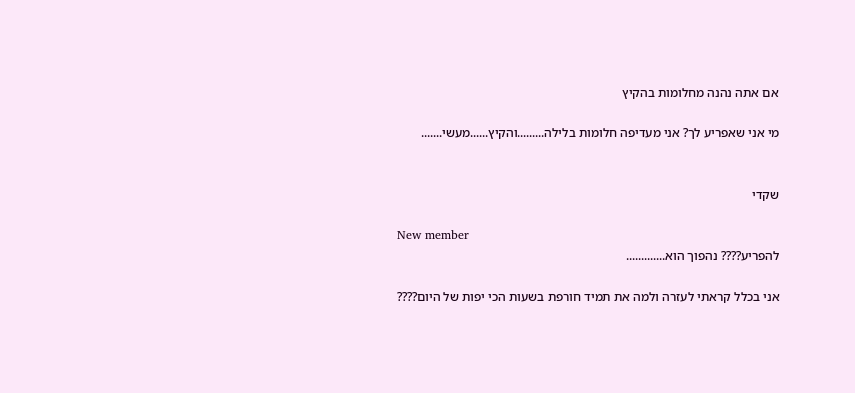אם אתה נהנה מחלומות בהקיץ

מי אני שאפריע לך? אני מעדיפה חלומות בלילה.........והקיץ......מעשי.......


שקדי

New member
להפריע???? נהפוך הוא.............

אני בכלל קראתי לעזרה ולמה את תמיד חורפת בשעות הכי יפות של היום????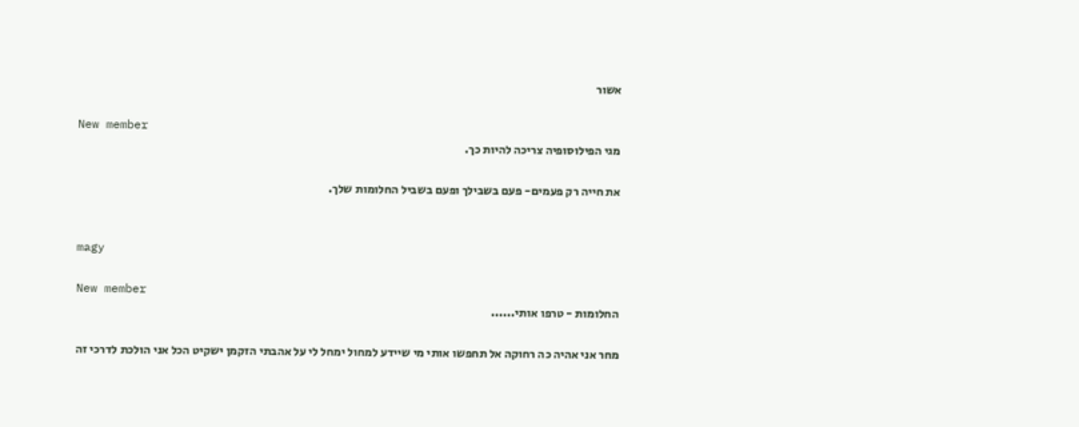אשור

New member
מגי הפילוסופיה צריכה להיות כך.

את חייה רק פעמים- פעם בשבילך ופעם בשביל החלומות שלך.


magy

New member
החלומות - טרפו אותי......

מחר אני אהיה כה רחוקה אל תחפשו אותי מי שיידע למחול ימחל לי על אהבתי הזקמן ישקיט הכל אני הולכת לדרכי זה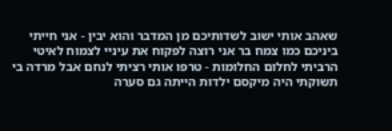שאהב אותי ישוב לשדותיכם מן המדבר והוא יבין - אני חייתי ביניכם כמו צמח בר אני רוצה לפקוח את עיניי לצמוח לאיטי הרביתי לחלום החלומות - טרפו אותי רציתי לנחם אבל מרדה בי תשוקתי היה מיקסם ילדות הייתה גם סערה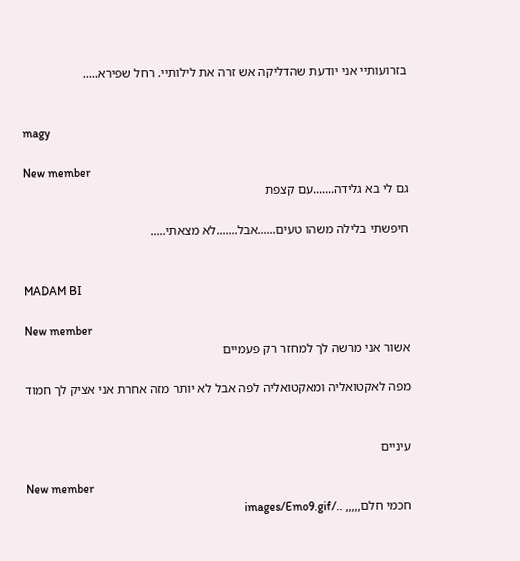בזרועותיי אני יודעת שהדליקה אש זרה את לילותיי. רחל שפירא.....


magy

New member
גם לי בא גלידה.......עם קצפת

חיפשתי בלילה משהו טעים......אבל.......לא מצאתי.....


MADAM BI

New member
אשור אני מרשה לך למחזר רק פעמיים

מפה לאקטואליה ומאקטואליה לפה אבל לא יותר מזה אחרת אני אציק לך חמוד


עיניים

New member
חכמי חלם,,,,, ../images/Emo9.gif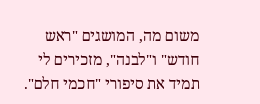משום מה, המושגים "ראש חודש" ו"לבנה", מזכירים לי תמיד את סיפורי "חכמי חלם".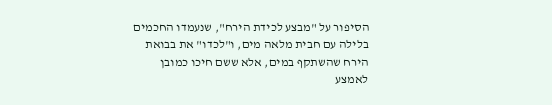הסיפור על "מבצע לכידת הירח", שנעמדו החכמים בלילה עם חבית מלאה מים, ו"לכדו" את בבואת הירח שהשתקף במים, אלא ששם חיכו כמובן לאמצע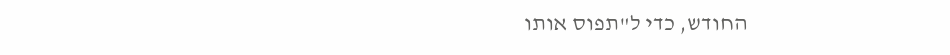החודש, כדי ל"תפוס אותו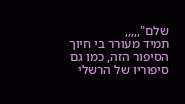שלם",,,,,
תמיד מעורר בי חיוך הסיפור הזה, כמו גם סיפוריו של הרשלי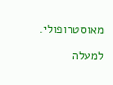מאוסטרופולי.

למעלה